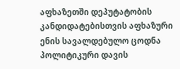აფხაზეთში დეპუტატობის კანდიდატებისთვის აფხაზური ენის სავალდებულო ცოდნა პოლიტიკური დავის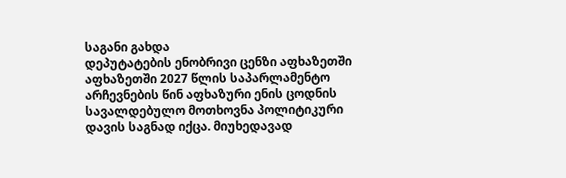საგანი გახდა
დეპუტატების ენობრივი ცენზი აფხაზეთში
აფხაზეთში 2027 წლის საპარლამენტო არჩევნების წინ აფხაზური ენის ცოდნის სავალდებულო მოთხოვნა პოლიტიკური დავის საგნად იქცა. მიუხედავად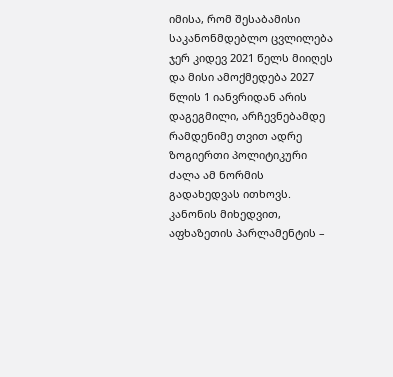იმისა, რომ შესაბამისი საკანონმდებლო ცვლილება ჯერ კიდევ 2021 წელს მიიღეს და მისი ამოქმედება 2027 წლის 1 იანვრიდან არის დაგეგმილი, არჩევნებამდე რამდენიმე თვით ადრე ზოგიერთი პოლიტიკური ძალა ამ ნორმის გადახედვას ითხოვს.
კანონის მიხედვით, აფხაზეთის პარლამენტის –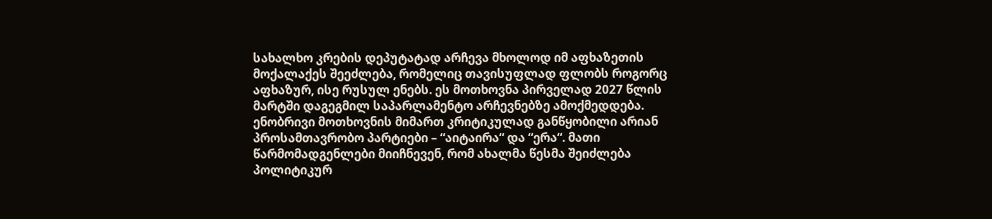სახალხო კრების დეპუტატად არჩევა მხოლოდ იმ აფხაზეთის მოქალაქეს შეეძლება, რომელიც თავისუფლად ფლობს როგორც აფხაზურ, ისე რუსულ ენებს. ეს მოთხოვნა პირველად 2027 წლის მარტში დაგეგმილ საპარლამენტო არჩევნებზე ამოქმედდება.
ენობრივი მოთხოვნის მიმართ კრიტიკულად განწყობილი არიან პროსამთავრობო პარტიები – “აიტაირა“ და “ერა“. მათი წარმომადგენლები მიიჩნევენ, რომ ახალმა წესმა შეიძლება პოლიტიკურ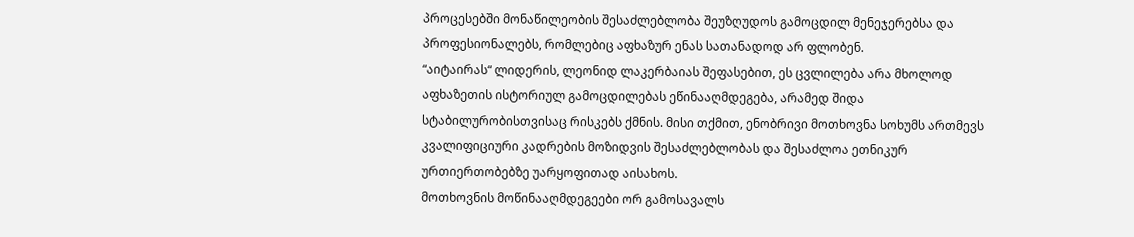პროცესებში მონაწილეობის შესაძლებლობა შეუზღუდოს გამოცდილ მენეჯერებსა და პროფესიონალებს, რომლებიც აფხაზურ ენას სათანადოდ არ ფლობენ.
“აიტაირას“ ლიდერის, ლეონიდ ლაკერბაიას შეფასებით, ეს ცვლილება არა მხოლოდ აფხაზეთის ისტორიულ გამოცდილებას ეწინააღმდეგება, არამედ შიდა სტაბილურობისთვისაც რისკებს ქმნის. მისი თქმით, ენობრივი მოთხოვნა სოხუმს ართმევს კვალიფიციური კადრების მოზიდვის შესაძლებლობას და შესაძლოა ეთნიკურ ურთიერთობებზე უარყოფითად აისახოს.
მოთხოვნის მოწინააღმდეგეები ორ გამოსავალს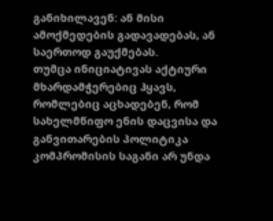განიხილავენ: ან მისი ამოქმედების გადავადებას, ან საერთოდ გაუქმებას.
თუმცა ინიციატივას აქტიური მხარდამჭერებიც ჰყავს, რომლებიც აცხადებენ, რომ სახელმწიფო ენის დაცვისა და განვითარების პოლიტიკა კომპრომისის საგანი არ უნდა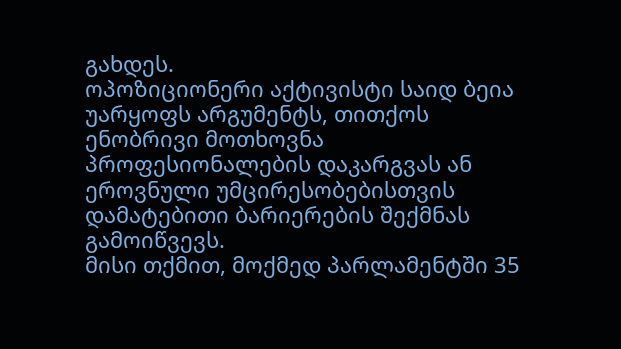გახდეს.
ოპოზიციონერი აქტივისტი საიდ ბეია უარყოფს არგუმენტს, თითქოს ენობრივი მოთხოვნა პროფესიონალების დაკარგვას ან ეროვნული უმცირესობებისთვის დამატებითი ბარიერების შექმნას გამოიწვევს.
მისი თქმით, მოქმედ პარლამენტში 35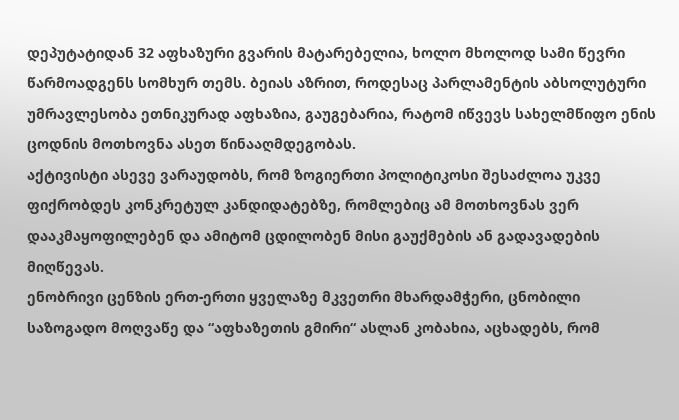დეპუტატიდან 32 აფხაზური გვარის მატარებელია, ხოლო მხოლოდ სამი წევრი წარმოადგენს სომხურ თემს. ბეიას აზრით, როდესაც პარლამენტის აბსოლუტური უმრავლესობა ეთნიკურად აფხაზია, გაუგებარია, რატომ იწვევს სახელმწიფო ენის ცოდნის მოთხოვნა ასეთ წინააღმდეგობას.
აქტივისტი ასევე ვარაუდობს, რომ ზოგიერთი პოლიტიკოსი შესაძლოა უკვე ფიქრობდეს კონკრეტულ კანდიდატებზე, რომლებიც ამ მოთხოვნას ვერ დააკმაყოფილებენ და ამიტომ ცდილობენ მისი გაუქმების ან გადავადების მიღწევას.
ენობრივი ცენზის ერთ-ერთი ყველაზე მკვეთრი მხარდამჭერი, ცნობილი საზოგადო მოღვაწე და “აფხაზეთის გმირი“ ასლან კობახია, აცხადებს, რომ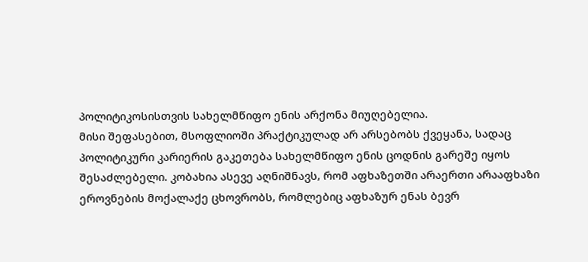პოლიტიკოსისთვის სახელმწიფო ენის არქონა მიუღებელია.
მისი შეფასებით, მსოფლიოში პრაქტიკულად არ არსებობს ქვეყანა, სადაც პოლიტიკური კარიერის გაკეთება სახელმწიფო ენის ცოდნის გარეშე იყოს შესაძლებელი. კობახია ასევე აღნიშნავს, რომ აფხაზეთში არაერთი არააფხაზი ეროვნების მოქალაქე ცხოვრობს, რომლებიც აფხაზურ ენას ბევრ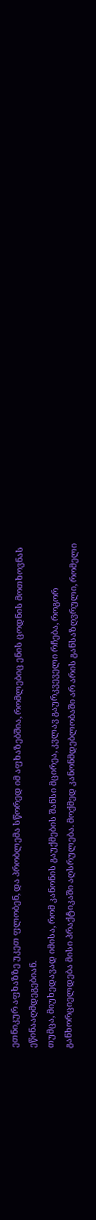ეთნიკურ აფხაზზე უკეთ ფლობენ, და პრობლემა სწორედ იმ აფხაზებშია, რომლებიც ენის ცოდნის მოთხოვნას ეწინააღმდეგებიან.
თუმცა, მიუხედავად იმისა, რომ კანონის გაუქმების შანსი მცირეა, კვლავ გაურკვეველი რჩება, როგორ განხორციელდება მისი პრაქტიკაში აღსრულება. მოქმედ კანონმდებლობაში არ არის განსაზღვრული, რომელი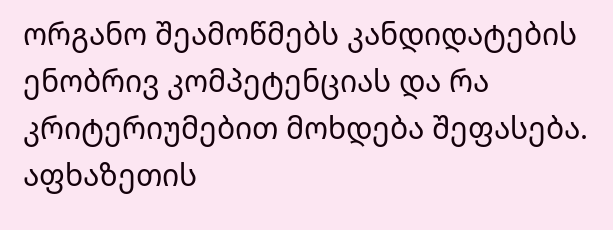ორგანო შეამოწმებს კანდიდატების ენობრივ კომპეტენციას და რა კრიტერიუმებით მოხდება შეფასება.
აფხაზეთის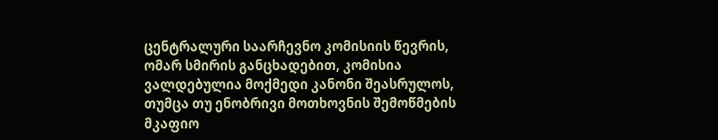ცენტრალური საარჩევნო კომისიის წევრის, ომარ სმირის განცხადებით, კომისია ვალდებულია მოქმედი კანონი შეასრულოს, თუმცა თუ ენობრივი მოთხოვნის შემოწმების მკაფიო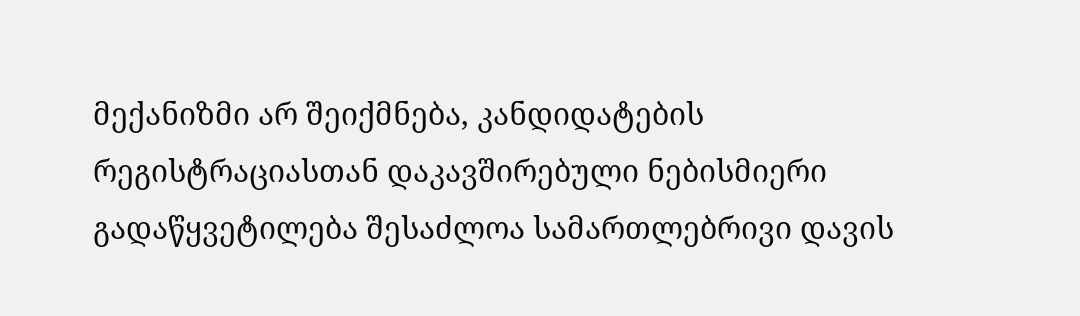მექანიზმი არ შეიქმნება, კანდიდატების რეგისტრაციასთან დაკავშირებული ნებისმიერი გადაწყვეტილება შესაძლოა სამართლებრივი დავის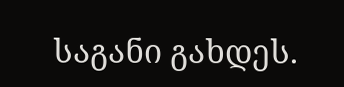საგანი გახდეს.